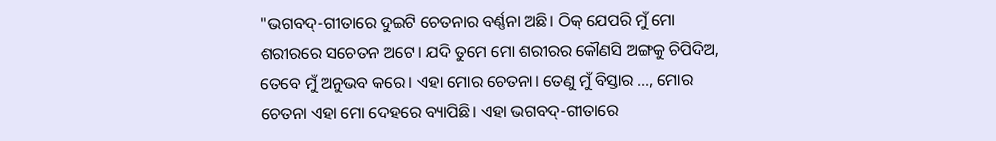"ଭଗବଦ୍-ଗୀତାରେ ଦୁଇଟି ଚେତନାର ବର୍ଣ୍ଣନା ଅଛି। ଠିକ୍ ଯେପରି ମୁଁ ମୋ ଶରୀରରେ ସଚେତନ ଅଟେ। ଯଦି ତୁମେ ମୋ ଶରୀରର କୌଣସି ଅଙ୍ଗକୁ ଚିପିଦିଅ, ତେବେ ମୁଁ ଅନୁଭବ କରେ। ଏହା ମୋର ଚେତନା। ତେଣୁ ମୁଁ ବିସ୍ତାର ..., ମୋର ଚେତନା ଏହା ମୋ ଦେହରେ ବ୍ୟାପିଛି। ଏହା ଭଗବଦ୍-ଗୀତାରେ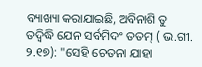ବ୍ୟାଖ୍ୟା କରାଯାଇଛି, ଅବିନାଶି ତୁ ତଦ୍ୱିଦ୍ଧି ଯେନ ସର୍ବମିଦଂ ତତମ୍ ( ଭ.ଗୀ. ୨.୧୭): "ସେହି ଚେତନା ଯାହା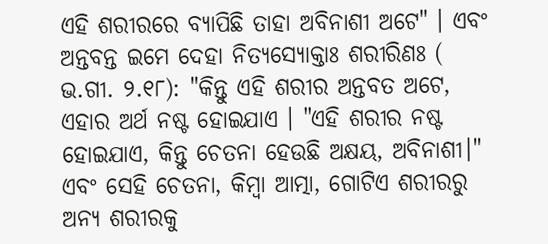ଏହି ଶରୀରରେ ବ୍ୟାପିଛି ତାହା ଅବିନାଶୀ ଅଟେ" । ଏବଂ ଅନ୍ତବନ୍ତ ଇମେ ଦେହା ନିତ୍ୟସ୍ୟୋକ୍ତାଃ ଶରୀରିଣଃ ( ଭ.ଗୀ. ୨.୧୮): "କିନ୍ତୁ ଏହି ଶରୀର ଅନ୍ତବତ ଅଟେ, ଏହାର ଅର୍ଥ ନଷ୍ଟ ହୋଇଯାଏ । "ଏହି ଶରୀର ନଷ୍ଟ ହୋଇଯାଏ, କିନ୍ତୁ ଚେତନା ହେଉଛି ଅକ୍ଷୟ, ଅବିନାଶୀ।" ଏବଂ ସେହି ଚେତନା, କିମ୍ବା ଆତ୍ମା, ଗୋଟିଏ ଶରୀରରୁ ଅନ୍ୟ ଶରୀରକୁ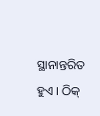ସ୍ଥାନାନ୍ତରିତ ହୁଏ । ଠିକ୍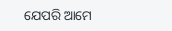ଯେପରି ଆମେ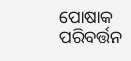ପୋଷାକ ପରିବର୍ତ୍ତନ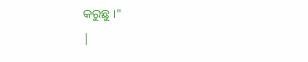କରୁଛୁ ।"
|